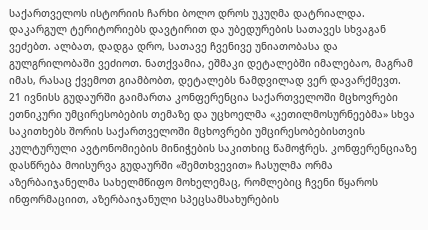საქართველოს ისტორიის ჩარხი ბოლო დროს უკუღმა დატრიალდა. დაკარგულ ტერიტორიებს დავტირით და უბედურების სათავეს სხვაგან ვეძებთ. ალბათ, დადგა დრო, სათავე ჩვენივე უნიათობასა და გულგრილობაში ვეძიოთ. ნათქვამია, ეშმაკი დეტალებში იმალებაო, მაგრამ იმას, რასაც ქვემოთ გიამბობთ, დეტალებს ნამდვილად ვერ დავარქმევთ.
21 ივნისს გუდაურში გაიმართა კონფერენცია საქართველოში მცხოვრები ეთნიკური უმცირესობების თემაზე და უცხოელმა «კეთილმოსურნეებმა» სხვა საკითხებს შორის საქართველოში მცხოვრები უმცირესობებისთვის კულტურული ავტონომიების მინიჭების საკითხიც წამოჭრეს. კონფერენციაზე დასწრება მოისურვა გუდაურში «შემთხვევით» ჩასულმა ორმა აზერბაიჯანელმა სახელმწიფო მოხელემაც, რომლებიც ჩვენი წყაროს ინფორმაციით, აზერბაიჯანული სპეცსამსახურების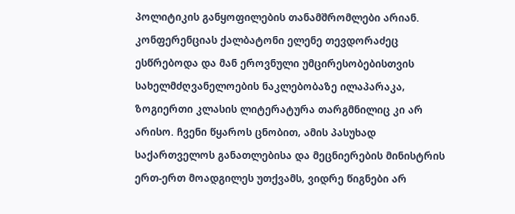პოლიტიკის განყოფილების თანამშრომლები არიან.
კონფერენციას ქალბატონი ელენე თევდორაძეც ესწრებოდა და მან ეროვნული უმცირესობებისთვის სახელმძღვანელოების ნაკლებობაზე ილაპარაკა, ზოგიერთი კლასის ლიტერატურა თარგმნილიც კი არ არისო. ჩვენი წყაროს ცნობით, ამის პასუხად საქართველოს განათლებისა და მეცნიერების მინისტრის ერთ-ერთ მოადგილეს უთქვამს, ვიდრე წიგნები არ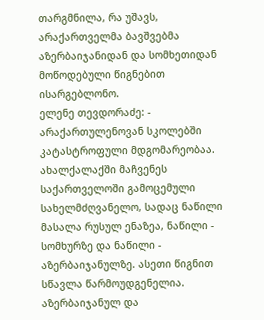თარგმნილა, რა უშავს, არაქართველმა ბავშვებმა აზერბაიჯანიდან და სომხეთიდან მოწოდებული წიგნებით ისარგებლონო.
ელენე თევდორაძე: - არაქართულენოვან სკოლებში კატასტროფული მდგომარეობაა. ახალქალაქში მაჩვენეს საქართველოში გამოცემული სახელმძღვანელო, სადაც ნაწილი მასალა რუსულ ენაზეა, ნაწილი - სომხურზე და ნაწილი - აზერბაიჯანულზე. ასეთი წიგნით სწავლა წარმოუდგენელია. აზერბაიჯანულ და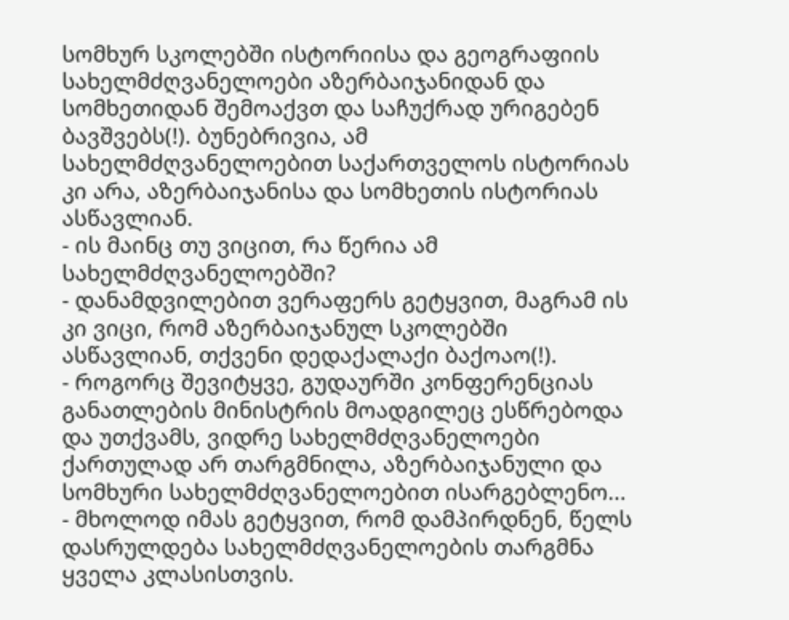სომხურ სკოლებში ისტორიისა და გეოგრაფიის სახელმძღვანელოები აზერბაიჯანიდან და სომხეთიდან შემოაქვთ და საჩუქრად ურიგებენ ბავშვებს(!). ბუნებრივია, ამ სახელმძღვანელოებით საქართველოს ისტორიას კი არა, აზერბაიჯანისა და სომხეთის ისტორიას ასწავლიან.
- ის მაინც თუ ვიცით, რა წერია ამ სახელმძღვანელოებში?
- დანამდვილებით ვერაფერს გეტყვით, მაგრამ ის კი ვიცი, რომ აზერბაიჯანულ სკოლებში ასწავლიან, თქვენი დედაქალაქი ბაქოაო(!).
- როგორც შევიტყვე, გუდაურში კონფერენციას განათლების მინისტრის მოადგილეც ესწრებოდა და უთქვამს, ვიდრე სახელმძღვანელოები ქართულად არ თარგმნილა, აზერბაიჯანული და სომხური სახელმძღვანელოებით ისარგებლენო...
- მხოლოდ იმას გეტყვით, რომ დამპირდნენ, წელს დასრულდება სახელმძღვანელოების თარგმნა ყველა კლასისთვის.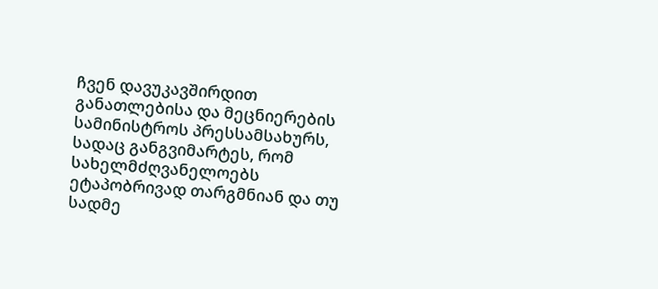ჩვენ დავუკავშირდით განათლებისა და მეცნიერების სამინისტროს პრესსამსახურს, სადაც განგვიმარტეს, რომ სახელმძღვანელოებს ეტაპობრივად თარგმნიან და თუ სადმე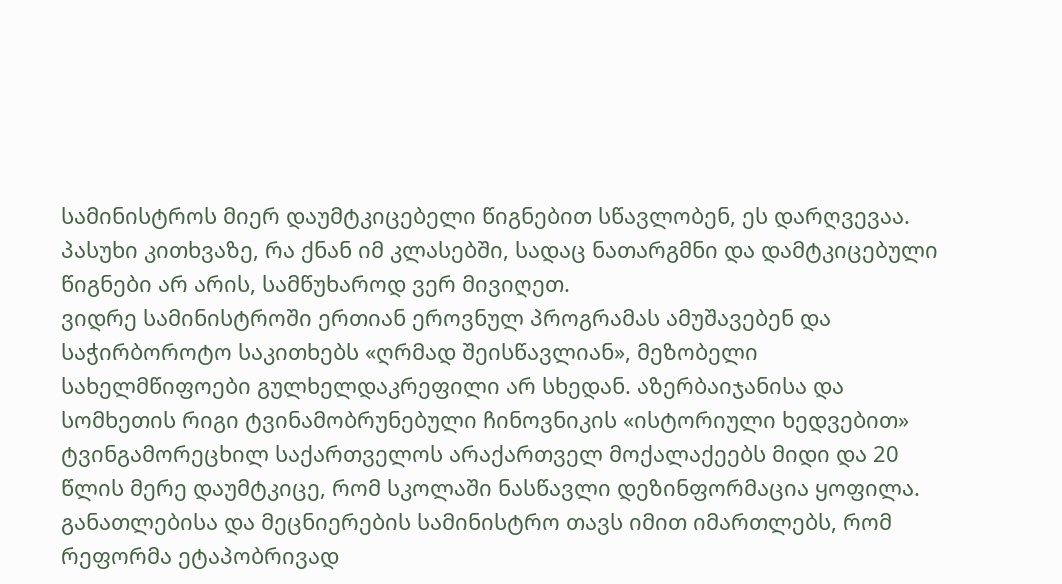სამინისტროს მიერ დაუმტკიცებელი წიგნებით სწავლობენ, ეს დარღვევაა. პასუხი კითხვაზე, რა ქნან იმ კლასებში, სადაც ნათარგმნი და დამტკიცებული წიგნები არ არის, სამწუხაროდ ვერ მივიღეთ.
ვიდრე სამინისტროში ერთიან ეროვნულ პროგრამას ამუშავებენ და საჭირბოროტო საკითხებს «ღრმად შეისწავლიან», მეზობელი სახელმწიფოები გულხელდაკრეფილი არ სხედან. აზერბაიჯანისა და სომხეთის რიგი ტვინამობრუნებული ჩინოვნიკის «ისტორიული ხედვებით» ტვინგამორეცხილ საქართველოს არაქართველ მოქალაქეებს მიდი და 20 წლის მერე დაუმტკიცე, რომ სკოლაში ნასწავლი დეზინფორმაცია ყოფილა.
განათლებისა და მეცნიერების სამინისტრო თავს იმით იმართლებს, რომ რეფორმა ეტაპობრივად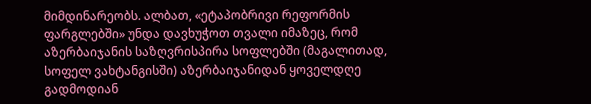მიმდინარეობს. ალბათ, «ეტაპობრივი რეფორმის ფარგლებში» უნდა დავხუჭოთ თვალი იმაზეც, რომ აზერბაიჯანის საზღვრისპირა სოფლებში (მაგალითად, სოფელ ვახტანგისში) აზერბაიჯანიდან ყოველდღე გადმოდიან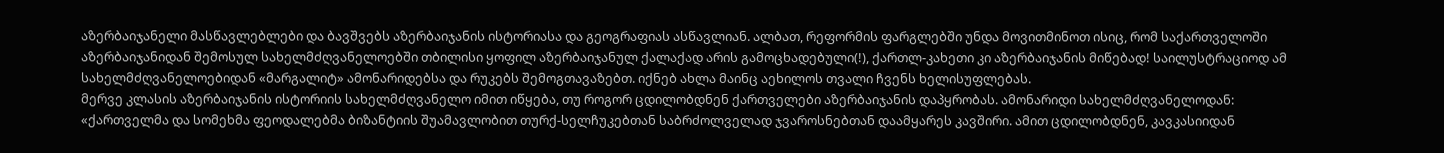აზერბაიჯანელი მასწავლებლები და ბავშვებს აზერბაიჯანის ისტორიასა და გეოგრაფიას ასწავლიან. ალბათ, რეფორმის ფარგლებში უნდა მოვითმინოთ ისიც, რომ საქართველოში აზერბაიჯანიდან შემოსულ სახელმძღვანელოებში თბილისი ყოფილ აზერბაიჯანულ ქალაქად არის გამოცხადებული(!), ქართლ-კახეთი კი აზერბაიჯანის მიწებად! საილუსტრაციოდ ამ სახელმძღვანელოებიდან «მარგალიტ» ამონარიდებსა და რუკებს შემოგთავაზებთ. იქნებ ახლა მაინც აეხილოს თვალი ჩვენს ხელისუფლებას.
მერვე კლასის აზერბაიჯანის ისტორიის სახელმძღვანელო იმით იწყება, თუ როგორ ცდილობდნენ ქართველები აზერბაიჯანის დაპყრობას. ამონარიდი სახელმძღვანელოდან: «ქართველმა და სომეხმა ფეოდალებმა ბიზანტიის შუამავლობით თურქ-სელჩუკებთან საბრძოლველად ჯვაროსნებთან დაამყარეს კავშირი. ამით ცდილობდნენ, კავკასიიდან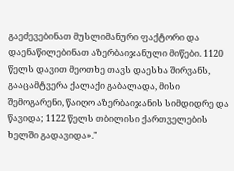გაეძევებინათ მუსლიმანური ფაქტორი და დაენაწილებინათ აზერბაიჯანული მიწები. 1120 წელს დავით მეოთხე თავს დაესხა შირვანს, გააცამტვერა ქალაქი გაბალადა, მისი შემოგარენი, წაიღო აზერბაიჯანის სიმდიდრე და წავიდა; 1122 წელს თბილისი ქართველების ხელში გადავიდა»."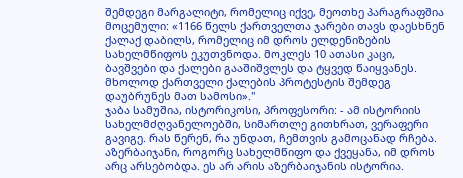შემდეგი მარგალიტი, რომელიც იქვე, მეოთხე პარაგრაფშია მოცემული: «1166 წელს ქართველთა ჯარები თავს დაესხნენ ქალაქ დაბილს, რომელიც იმ დროს ელდენიზების სახელმწიფოს ეკუთვნოდა. მოკლეს 10 ათასი კაცი, ბავშვები და ქალები გააშიშვლეს და ტყვედ წაიყვანეს. მხოლოდ ქართველი ქალების პროტესტის შემდეგ დაუბრუნეს მათ სამოსი»."
ჯაბა სამუშია, ისტორიკოსი, პროფესორი: - ამ ისტორიის სახელმძღვანელოებში, სიმართლე გითხრათ, ვერაფერი გავიგე. რას წერენ, რა უნდათ, ჩემთვის გამოცანად რჩება. აზერბაიჯანი, როგორც სახელმწიფო და ქვეყანა, იმ დროს არც არსებობდა. ეს არ არის აზერბაიჯანის ისტორია.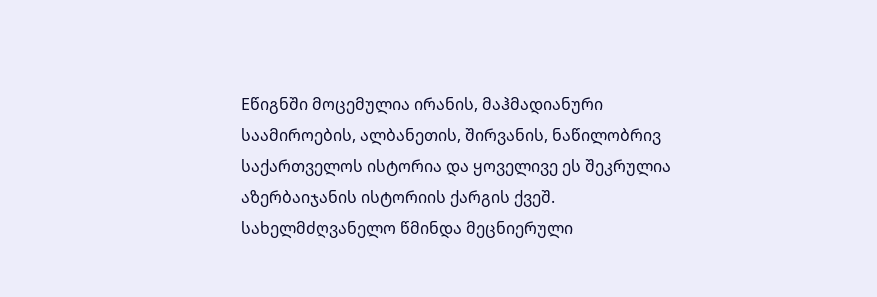Eწიგნში მოცემულია ირანის, მაჰმადიანური საამიროების, ალბანეთის, შირვანის, ნაწილობრივ საქართველოს ისტორია და ყოველივე ეს შეკრულია აზერბაიჯანის ისტორიის ქარგის ქვეშ.
სახელმძღვანელო წმინდა მეცნიერული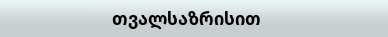თვალსაზრისით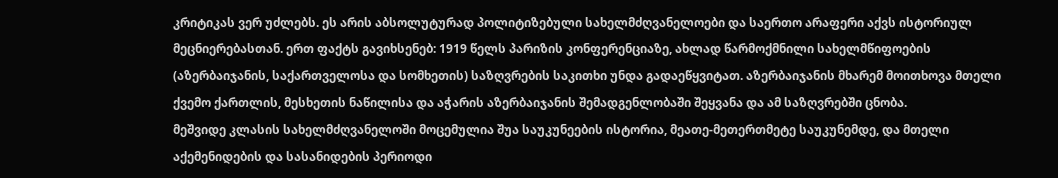კრიტიკას ვერ უძლებს. ეს არის აბსოლუტურად პოლიტიზებული სახელმძღვანელოები და საერთო არაფერი აქვს ისტორიულ მეცნიერებასთან. ერთ ფაქტს გავიხსენებ: 1919 წელს პარიზის კონფერენციაზე, ახლად წარმოქმნილი სახელმწიფოების (აზერბაიჯანის, საქართველოსა და სომხეთის) საზღვრების საკითხი უნდა გადაეწყვიტათ. აზერბაიჯანის მხარემ მოითხოვა მთელი ქვემო ქართლის, მესხეთის ნაწილისა და აჭარის აზერბაიჯანის შემადგენლობაში შეყვანა და ამ საზღვრებში ცნობა.
მეშვიდე კლასის სახელმძღვანელოში მოცემულია შუა საუკუნეების ისტორია, მეათე-მეთერთმეტე საუკუნემდე, და მთელი აქემენიდების და სასანიდების პერიოდი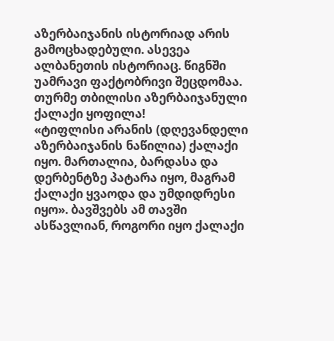აზერბაიჯანის ისტორიად არის გამოცხადებული. ასევეა ალბანეთის ისტორიაც. წიგნში უამრავი ფაქტობრივი შეცდომაა. თურმე თბილისი აზერბაიჯანული ქალაქი ყოფილა!
«ტიფლისი არანის (დღევანდელი აზერბაიჯანის ნაწილია) ქალაქი იყო. მართალია, ბარდასა და დერბენტზე პატარა იყო, მაგრამ ქალაქი ყვაოდა და უმდიდრესი იყო». ბავშვებს ამ თავში ასწავლიან, როგორი იყო ქალაქი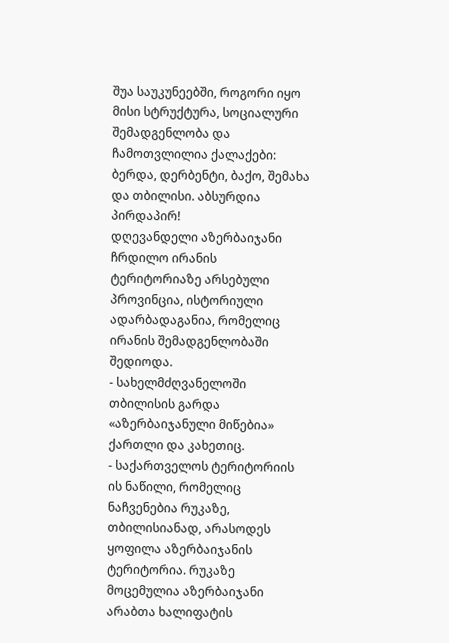შუა საუკუნეებში, როგორი იყო მისი სტრუქტურა, სოციალური შემადგენლობა და ჩამოთვლილია ქალაქები: ბერდა, დერბენტი, ბაქო, შემახა და თბილისი. აბსურდია პირდაპირ!
დღევანდელი აზერბაიჯანი ჩრდილო ირანის ტერიტორიაზე არსებული პროვინცია, ისტორიული ადარბადაგანია, რომელიც ირანის შემადგენლობაში შედიოდა.
- სახელმძღვანელოში თბილისის გარდა «აზერბაიჯანული მიწებია» ქართლი და კახეთიც.
- საქართველოს ტერიტორიის ის ნაწილი, რომელიც ნაჩვენებია რუკაზე, თბილისიანად, არასოდეს ყოფილა აზერბაიჯანის ტერიტორია. რუკაზე მოცემულია აზერბაიჯანი არაბთა ხალიფატის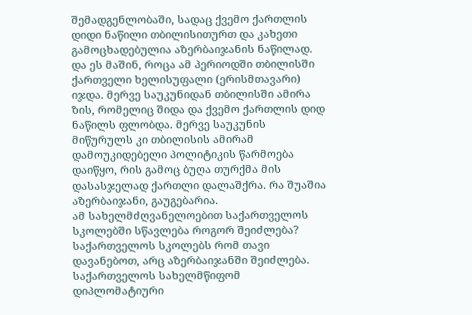შემადგენლობაში, სადაც ქვემო ქართლის დიდი ნაწილი თბილისითურთ და კახეთი გამოცხადებულია აზერბაიჯანის ნაწილად. და ეს მაშინ, როცა ამ პერიოდში თბილისში ქართველი ხელისუფალი (ერისმთავარი) იჯდა. მერვე საუკუნიდან თბილისში ამირა ზის, რომელიც შიდა და ქვემო ქართლის დიდ ნაწილს ფლობდა. მერვე საუკუნის მიწურულს კი თბილისის ამირამ დამოუკიდებელი პოლიტიკის წარმოება დაიწყო, რის გამოც ბუღა თურქმა მის დასასჯელად ქართლი დალაშქრა. რა შუაშია აზერბაიჯანი, გაუგებარია.
ამ სახელმძღვანელოებით საქართველოს სკოლებში სწავლება როგორ შეიძლება? საქართველოს სკოლებს რომ თავი დავანებოთ, არც აზერბაიჯანში შეიძლება. საქართველოს სახელმწიფომ დიპლომატიური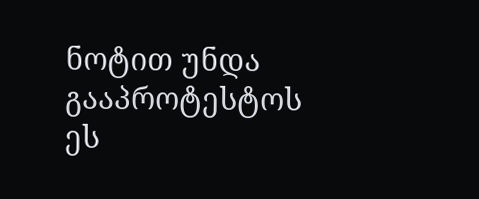ნოტით უნდა გააპროტესტოს ეს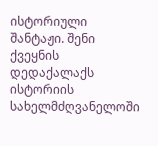ისტორიული შანტაჟი. შენი ქვეყნის დედაქალაქს ისტორიის სახელმძღვანელოში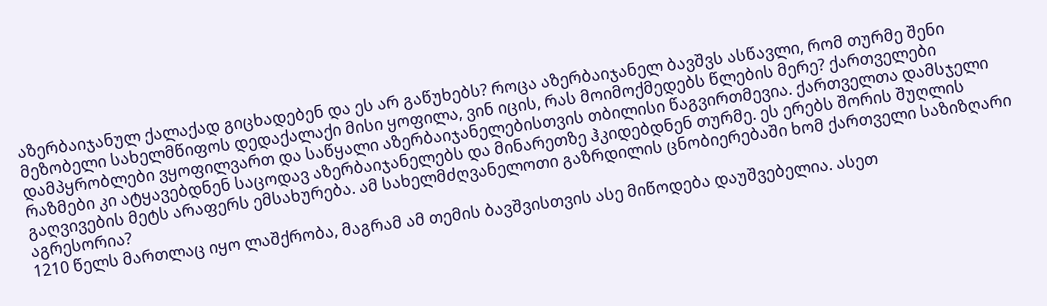აზერბაიჯანულ ქალაქად გიცხადებენ და ეს არ გაწუხებს? როცა აზერბაიჯანელ ბავშვს ასწავლი, რომ თურმე შენი მეზობელი სახელმწიფოს დედაქალაქი მისი ყოფილა, ვინ იცის, რას მოიმოქმედებს წლების მერე? ქართველები დამპყრობლები ვყოფილვართ და საწყალი აზერბაიჯანელებისთვის თბილისი წაგვირთმევია. ქართველთა დამსჯელი რაზმები კი ატყავებდნენ საცოდავ აზერბაიჯანელებს და მინარეთზე ჰკიდებდნენ თურმე. ეს ერებს შორის შუღლის გაღვივების მეტს არაფერს ემსახურება. ამ სახელმძღვანელოთი გაზრდილის ცნობიერებაში ხომ ქართველი საზიზღარი აგრესორია?
1210 წელს მართლაც იყო ლაშქრობა, მაგრამ ამ თემის ბავშვისთვის ასე მიწოდება დაუშვებელია. ასეთ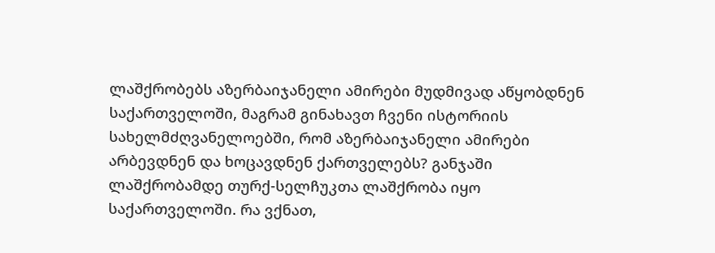ლაშქრობებს აზერბაიჯანელი ამირები მუდმივად აწყობდნენ საქართველოში, მაგრამ გინახავთ ჩვენი ისტორიის სახელმძღვანელოებში, რომ აზერბაიჯანელი ამირები არბევდნენ და ხოცავდნენ ქართველებს? განჯაში ლაშქრობამდე თურქ-სელჩუკთა ლაშქრობა იყო საქართველოში. რა ვქნათ,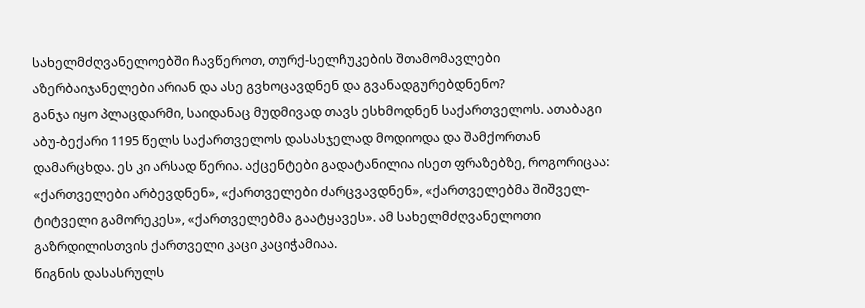სახელმძღვანელოებში ჩავწეროთ, თურქ-სელჩუკების შთამომავლები აზერბაიჯანელები არიან და ასე გვხოცავდნენ და გვანადგურებდნენო?
განჯა იყო პლაცდარმი, საიდანაც მუდმივად თავს ესხმოდნენ საქართველოს. ათაბაგი აბუ-ბექარი 1195 წელს საქართველოს დასასჯელად მოდიოდა და შამქორთან დამარცხდა. ეს კი არსად წერია. აქცენტები გადატანილია ისეთ ფრაზებზე, როგორიცაა: «ქართველები არბევდნენ», «ქართველები ძარცვავდნენ», «ქართველებმა შიშველ-ტიტველი გამორეკეს», «ქართველებმა გაატყავეს». ამ სახელმძღვანელოთი გაზრდილისთვის ქართველი კაცი კაციჭამიაა.
წიგნის დასასრულს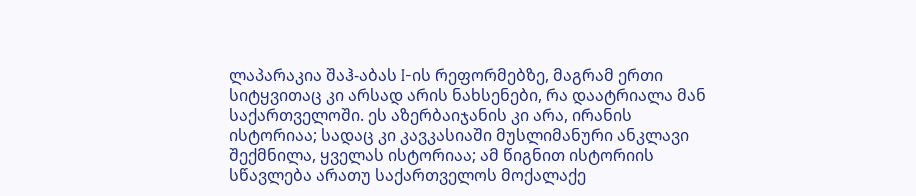ლაპარაკია შაჰ-აბას I-ის რეფორმებზე, მაგრამ ერთი სიტყვითაც კი არსად არის ნახსენები, რა დაატრიალა მან საქართველოში. ეს აზერბაიჯანის კი არა, ირანის ისტორიაა; სადაც კი კავკასიაში მუსლიმანური ანკლავი შექმნილა, ყველას ისტორიაა; ამ წიგნით ისტორიის სწავლება არათუ საქართველოს მოქალაქე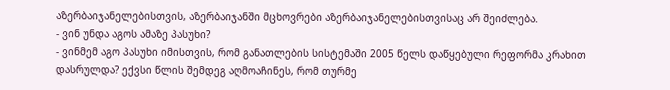აზერბაიჯანელებისთვის, აზერბაიჯანში მცხოვრები აზერბაიჯანელებისთვისაც არ შეიძლება.
- ვინ უნდა აგოს ამაზე პასუხი?
- ვინმემ აგო პასუხი იმისთვის, რომ განათლების სისტემაში 2005 წელს დაწყებული რეფორმა კრახით დასრულდა? ექვსი წლის შემდეგ აღმოაჩინეს, რომ თურმე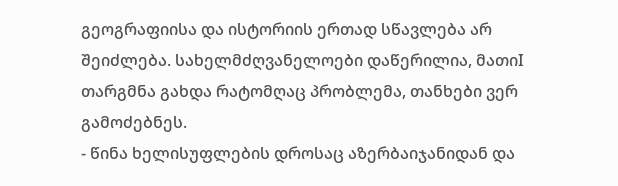გეოგრაფიისა და ისტორიის ერთად სწავლება არ შეიძლება. სახელმძღვანელოები დაწერილია, მათიI თარგმნა გახდა რატომღაც პრობლემა, თანხები ვერ გამოძებნეს.
- წინა ხელისუფლების დროსაც აზერბაიჯანიდან და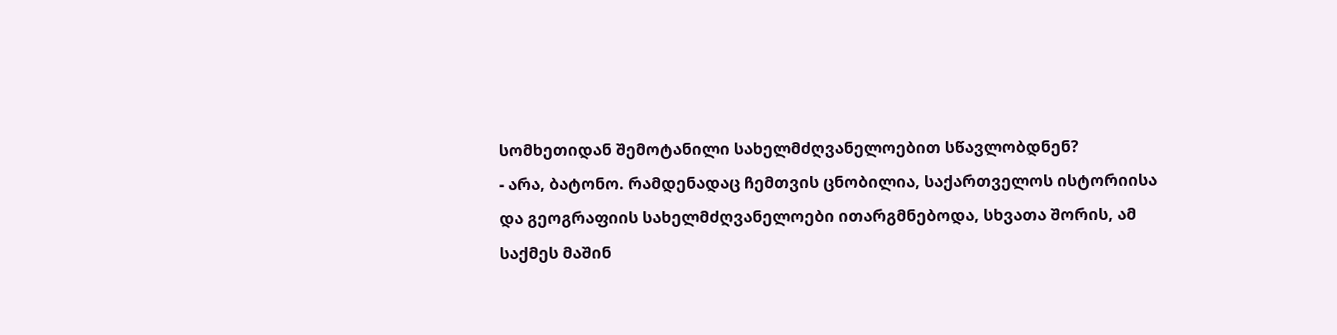სომხეთიდან შემოტანილი სახელმძღვანელოებით სწავლობდნენ?
- არა, ბატონო. რამდენადაც ჩემთვის ცნობილია, საქართველოს ისტორიისა და გეოგრაფიის სახელმძღვანელოები ითარგმნებოდა, სხვათა შორის, ამ საქმეს მაშინ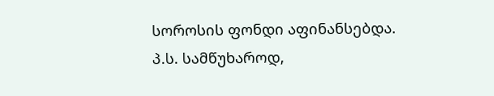სოროსის ფონდი აფინანსებდა.
პ.ს. სამწუხაროდ,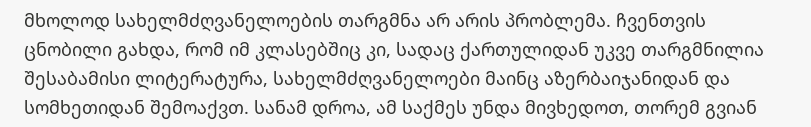მხოლოდ სახელმძღვანელოების თარგმნა არ არის პრობლემა. ჩვენთვის ცნობილი გახდა, რომ იმ კლასებშიც კი, სადაც ქართულიდან უკვე თარგმნილია შესაბამისი ლიტერატურა, სახელმძღვანელოები მაინც აზერბაიჯანიდან და სომხეთიდან შემოაქვთ. სანამ დროა, ამ საქმეს უნდა მივხედოთ, თორემ გვიან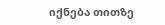იქნება თითზე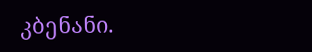კბენანი.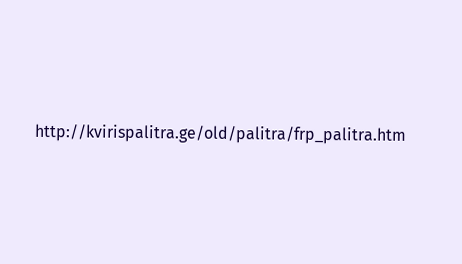http://kvirispalitra.ge/old/palitra/frp_palitra.htm